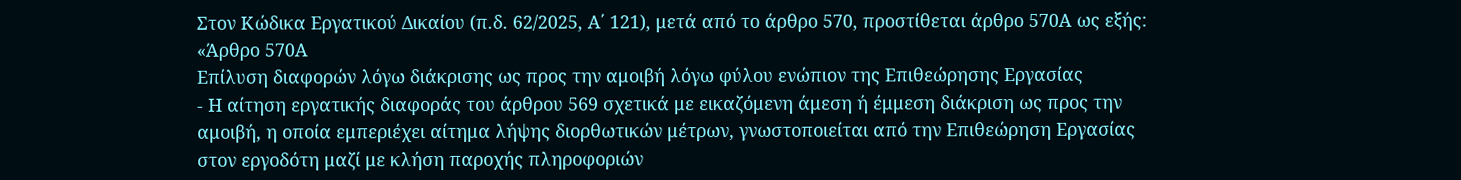Στον Κώδικα Εργατικού Δικαίου (π.δ. 62/2025, Α΄ 121), μετά από το άρθρο 570, προστίθεται άρθρο 570Α ως εξής:
«Άρθρο 570Α
Επίλυση διαφορών λόγω διάκρισης ως προς την αμοιβή λόγω φύλου ενώπιον της Επιθεώρησης Εργασίας
- Η αίτηση εργατικής διαφοράς του άρθρου 569 σχετικά με εικαζόμενη άμεση ή έμμεση διάκριση ως προς την αμοιβή, η οποία εμπεριέχει αίτημα λήψης διορθωτικών μέτρων, γνωστοποιείται από την Επιθεώρηση Εργασίας στον εργοδότη μαζί με κλήση παροχής πληροφοριών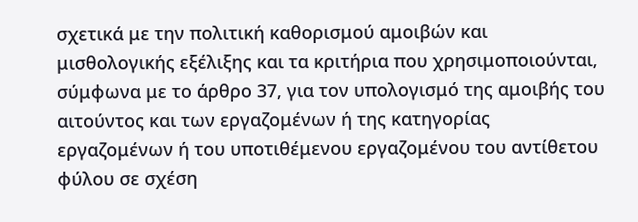σχετικά με την πολιτική καθορισμού αμοιβών και μισθολογικής εξέλιξης και τα κριτήρια που χρησιμοποιούνται, σύμφωνα με το άρθρο 37, για τον υπολογισμό της αμοιβής του αιτούντος και των εργαζομένων ή της κατηγορίας εργαζομένων ή του υποτιθέμενου εργαζομένου του αντίθετου φύλου σε σχέση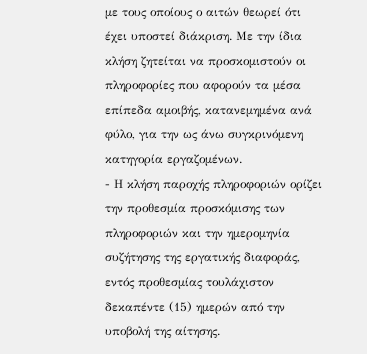με τους οποίους ο αιτών θεωρεί ότι έχει υποστεί διάκριση. Με την ίδια κλήση ζητείται να προσκομιστούν οι πληροφορίες που αφορούν τα μέσα επίπεδα αμοιβής, κατανεμημένα ανά φύλο, για την ως άνω συγκρινόμενη κατηγορία εργαζομένων.
- Η κλήση παροχής πληροφοριών ορίζει την προθεσμία προσκόμισης των πληροφοριών και την ημερομηνία συζήτησης της εργατικής διαφοράς, εντός προθεσμίας τουλάχιστον δεκαπέντε (15) ημερών από την υποβολή της αίτησης.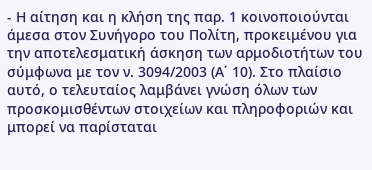- Η αίτηση και η κλήση της παρ. 1 κοινοποιούνται άμεσα στον Συνήγορο του Πολίτη, προκειμένου για την αποτελεσματική άσκηση των αρμοδιοτήτων του σύμφωνα με τον ν. 3094/2003 (Α΄ 10). Στο πλαίσιο αυτό, ο τελευταίος λαμβάνει γνώση όλων των προσκομισθέντων στοιχείων και πληροφοριών και μπορεί να παρίσταται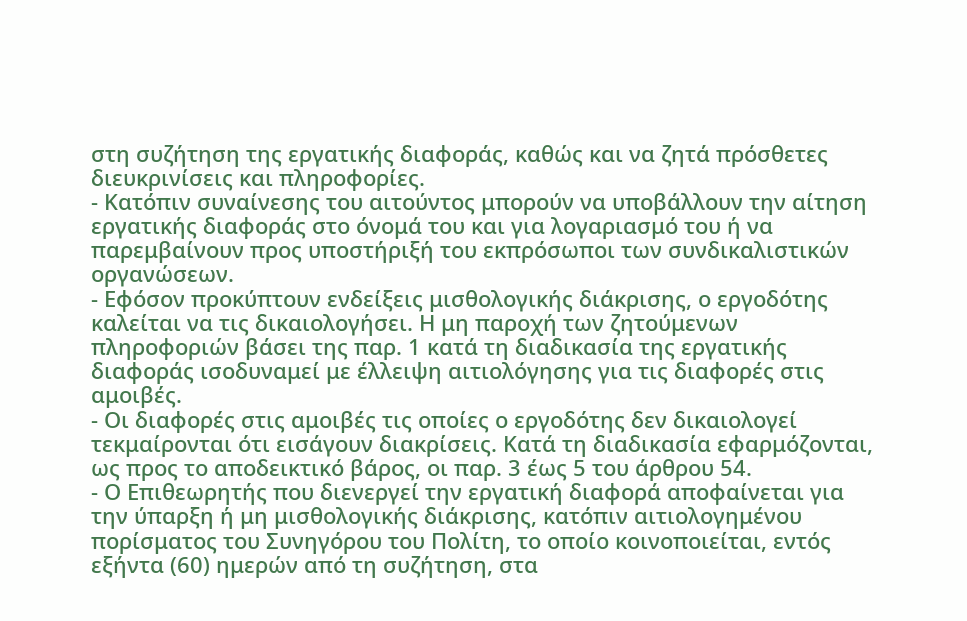στη συζήτηση της εργατικής διαφοράς, καθώς και να ζητά πρόσθετες διευκρινίσεις και πληροφορίες.
- Κατόπιν συναίνεσης του αιτούντος μπορούν να υποβάλλουν την αίτηση εργατικής διαφοράς στο όνομά του και για λογαριασμό του ή να παρεμβαίνουν προς υποστήριξή του εκπρόσωποι των συνδικαλιστικών οργανώσεων.
- Εφόσον προκύπτουν ενδείξεις μισθολογικής διάκρισης, ο εργοδότης καλείται να τις δικαιολογήσει. Η μη παροχή των ζητούμενων πληροφοριών βάσει της παρ. 1 κατά τη διαδικασία της εργατικής διαφοράς ισοδυναμεί με έλλειψη αιτιολόγησης για τις διαφορές στις αμοιβές.
- Οι διαφορές στις αμοιβές τις οποίες ο εργοδότης δεν δικαιολογεί τεκμαίρονται ότι εισάγουν διακρίσεις. Κατά τη διαδικασία εφαρμόζονται, ως προς το αποδεικτικό βάρος, οι παρ. 3 έως 5 του άρθρου 54.
- Ο Επιθεωρητής που διενεργεί την εργατική διαφορά αποφαίνεται για την ύπαρξη ή μη μισθολογικής διάκρισης, κατόπιν αιτιολογημένου πορίσματος του Συνηγόρου του Πολίτη, το οποίο κοινοποιείται, εντός εξήντα (60) ημερών από τη συζήτηση, στα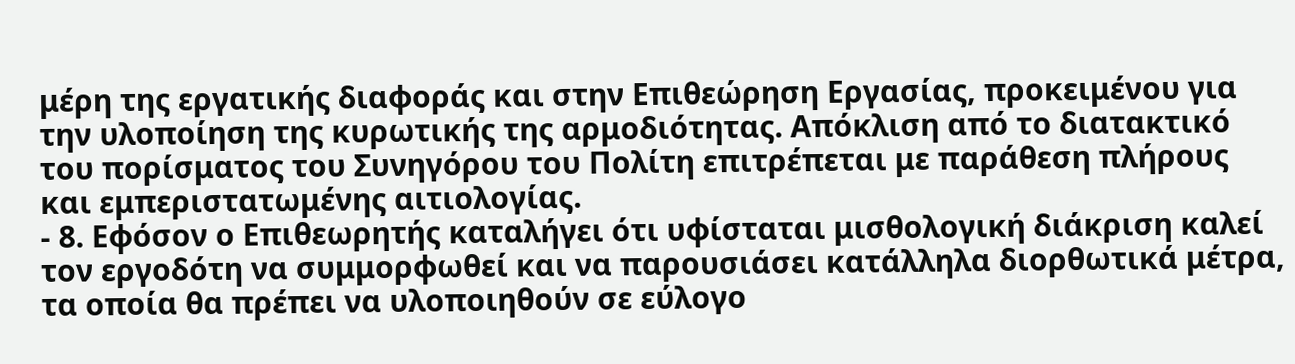μέρη της εργατικής διαφοράς και στην Επιθεώρηση Εργασίας, προκειμένου για την υλοποίηση της κυρωτικής της αρμοδιότητας. Απόκλιση από το διατακτικό του πορίσματος του Συνηγόρου του Πολίτη επιτρέπεται με παράθεση πλήρους και εμπεριστατωμένης αιτιολογίας.
- 8. Εφόσον ο Επιθεωρητής καταλήγει ότι υφίσταται μισθολογική διάκριση καλεί τον εργοδότη να συμμορφωθεί και να παρουσιάσει κατάλληλα διορθωτικά μέτρα, τα οποία θα πρέπει να υλοποιηθούν σε εύλογο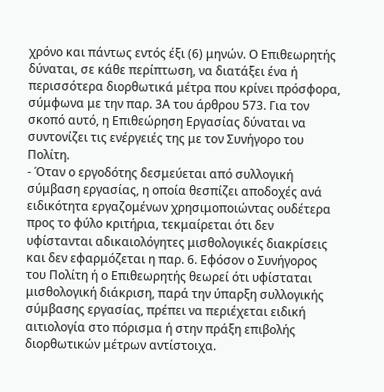χρόνο και πάντως εντός έξι (6) μηνών. Ο Επιθεωρητής δύναται, σε κάθε περίπτωση, να διατάξει ένα ή περισσότερα διορθωτικά μέτρα που κρίνει πρόσφορα, σύμφωνα με την παρ. 3Α του άρθρου 573. Για τον σκοπό αυτό, η Επιθεώρηση Εργασίας δύναται να συντονίζει τις ενέργειές της με τον Συνήγορο του Πολίτη.
- Όταν ο εργοδότης δεσμεύεται από συλλογική σύμβαση εργασίας, η οποία θεσπίζει αποδοχές ανά ειδικότητα εργαζομένων χρησιμοποιώντας ουδέτερα προς το φύλο κριτήρια, τεκμαίρεται ότι δεν υφίστανται αδικαιολόγητες μισθολογικές διακρίσεις και δεν εφαρμόζεται η παρ. 6. Εφόσον ο Συνήγορος του Πολίτη ή ο Επιθεωρητής θεωρεί ότι υφίσταται μισθολογική διάκριση, παρά την ύπαρξη συλλογικής σύμβασης εργασίας, πρέπει να περιέχεται ειδική αιτιολογία στο πόρισμα ή στην πράξη επιβολής διορθωτικών μέτρων αντίστοιχα.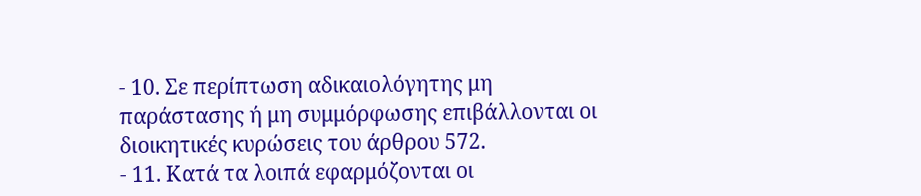- 10. Σε περίπτωση αδικαιολόγητης μη παράστασης ή μη συμμόρφωσης επιβάλλονται οι διοικητικές κυρώσεις του άρθρου 572.
- 11. Κατά τα λοιπά εφαρμόζονται οι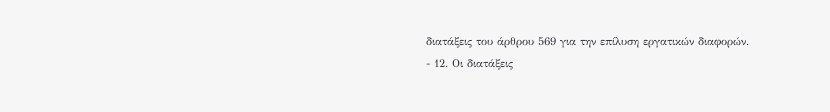διατάξεις του άρθρου 569 για την επίλυση εργατικών διαφορών.
- 12. Οι διατάξεις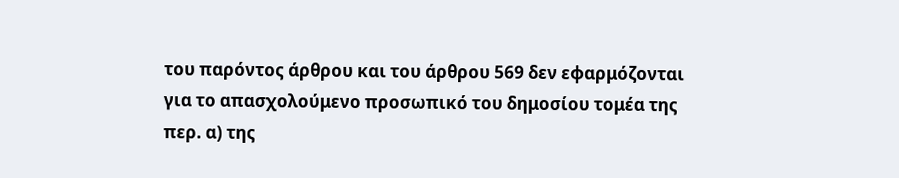του παρόντος άρθρου και του άρθρου 569 δεν εφαρμόζονται για το απασχολούμενο προσωπικό του δημοσίου τομέα της περ. α) της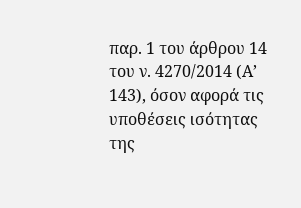παρ. 1 του άρθρου 14 του ν. 4270/2014 (Α’ 143), όσον αφορά τις υποθέσεις ισότητας της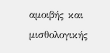αμοιβής και μισθολογικής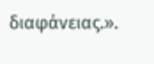διαφάνειας.».